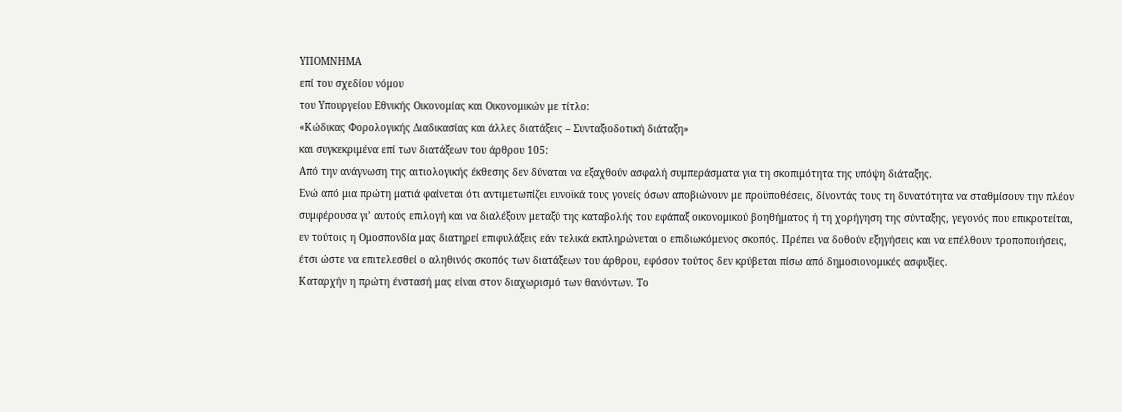ΥΠΟΜΝΗΜΑ
επί του σχεδίου νόμου
του Υπουργείου Εθνικής Οικονομίας και Οικονομικών με τίτλο:
«Κώδικας Φορολογικής Διαδικασίας και άλλες διατάξεις – Συνταξιοδοτική διάταξη»
και συγκεκριμένα επί των διατάξεων του άρθρου 105:
Από την ανάγνωση της αιτιολογικής έκθεσης δεν δύναται να εξαχθούν ασφαλή συμπεράσματα για τη σκοπιμότητα της υπόψη διάταξης.
Ενώ από μια πρώτη ματιά φαίνεται ότι αντιμετωπίζει ευνοϊκά τους γονείς όσων αποβιώνουν με προϋποθέσεις, δίνοντάς τους τη δυνατότητα να σταθμίσουν την πλέον συμφέρουσα γι’ αυτούς επιλογή και να διαλέξουν μεταξύ της καταβολής του εφάπαξ οικονομικού βοηθήματος ή τη χορήγηση της σύνταξης, γεγονός που επικροτείται, εν τούτοις η Ομοσπονδία μας διατηρεί επιφυλάξεις εάν τελικά εκπληρώνεται ο επιδιωκόμενος σκοπός. Πρέπει να δοθούν εξηγήσεις και να επέλθουν τροποποιήσεις, έτσι ώστε να επιτελεσθεί ο αληθινός σκοπός των διατάξεων του άρθρου, εφόσον τούτος δεν κρύβεται πίσω από δημοσιονομικές ασφυξίες.
Καταρχήν η πρώτη ένστασή μας είναι στον διαχωρισμό των θανόντων. Το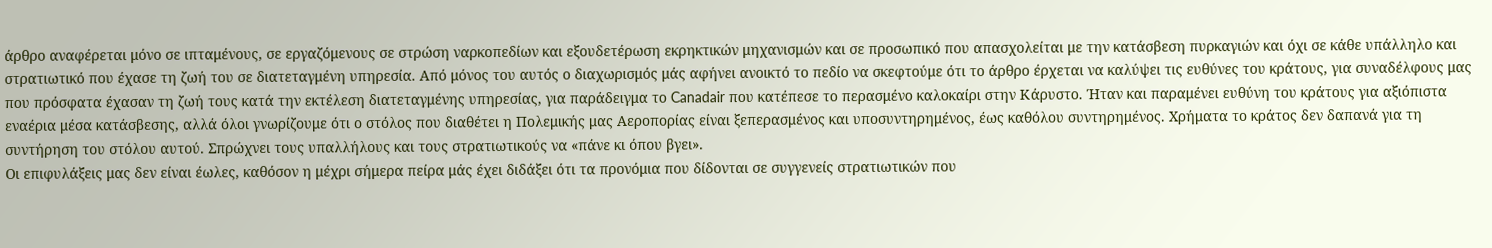άρθρο αναφέρεται μόνο σε ιπταμένους, σε εργαζόμενους σε στρώση ναρκοπεδίων και εξουδετέρωση εκρηκτικών μηχανισμών και σε προσωπικό που απασχολείται με την κατάσβεση πυρκαγιών και όχι σε κάθε υπάλληλο και στρατιωτικό που έχασε τη ζωή του σε διατεταγμένη υπηρεσία. Από μόνος του αυτός ο διαχωρισμός μάς αφήνει ανοικτό το πεδίο να σκεφτούμε ότι το άρθρο έρχεται να καλύψει τις ευθύνες του κράτους, για συναδέλφους μας που πρόσφατα έχασαν τη ζωή τους κατά την εκτέλεση διατεταγμένης υπηρεσίας, για παράδειγμα το Canadair που κατέπεσε το περασμένο καλοκαίρι στην Κάρυστο. Ήταν και παραμένει ευθύνη του κράτους για αξιόπιστα εναέρια μέσα κατάσβεσης, αλλά όλοι γνωρίζουμε ότι ο στόλος που διαθέτει η Πολεμικής μας Αεροπορίας είναι ξεπερασμένος και υποσυντηρημένος, έως καθόλου συντηρημένος. Χρήματα το κράτος δεν δαπανά για τη συντήρηση του στόλου αυτού. Σπρώχνει τους υπαλλήλους και τους στρατιωτικούς να «πάνε κι όπου βγει».
Οι επιφυλάξεις μας δεν είναι έωλες, καθόσον η μέχρι σήμερα πείρα μάς έχει διδάξει ότι τα προνόμια που δίδονται σε συγγενείς στρατιωτικών που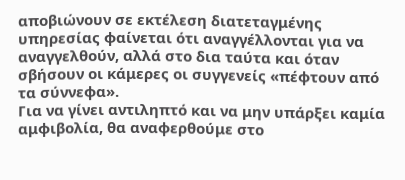αποβιώνουν σε εκτέλεση διατεταγμένης υπηρεσίας φαίνεται ότι αναγγέλλονται για να αναγγελθούν, αλλά στο δια ταύτα και όταν σβήσουν οι κάμερες οι συγγενείς «πέφτουν από τα σύννεφα».
Για να γίνει αντιληπτό και να μην υπάρξει καμία αμφιβολία, θα αναφερθούμε στο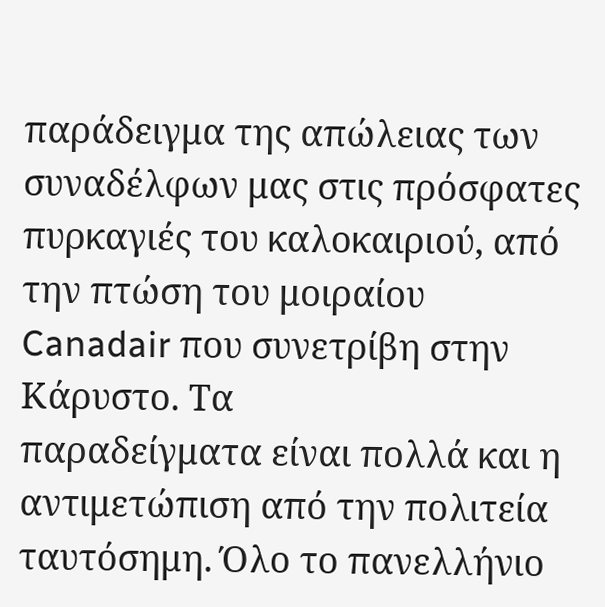παράδειγμα της απώλειας των συναδέλφων μας στις πρόσφατες πυρκαγιές του καλοκαιριού, από την πτώση του μοιραίου Canadair που συνετρίβη στην Κάρυστο. Τα
παραδείγματα είναι πολλά και η αντιμετώπιση από την πολιτεία ταυτόσημη. Όλο το πανελλήνιο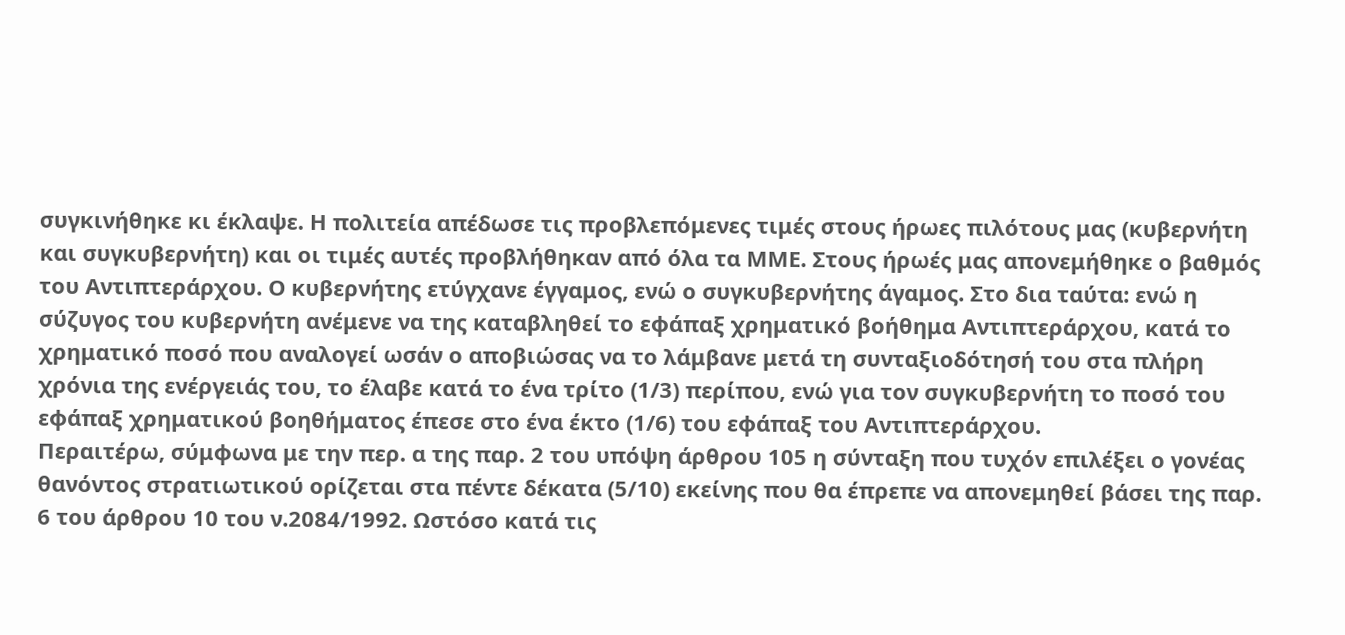συγκινήθηκε κι έκλαψε. Η πολιτεία απέδωσε τις προβλεπόμενες τιμές στους ήρωες πιλότους μας (κυβερνήτη και συγκυβερνήτη) και οι τιμές αυτές προβλήθηκαν από όλα τα ΜΜΕ. Στους ήρωές μας απονεμήθηκε ο βαθμός του Αντιπτεράρχου. Ο κυβερνήτης ετύγχανε έγγαμος, ενώ ο συγκυβερνήτης άγαμος. Στο δια ταύτα: ενώ η σύζυγος του κυβερνήτη ανέμενε να της καταβληθεί το εφάπαξ χρηματικό βοήθημα Αντιπτεράρχου, κατά το χρηματικό ποσό που αναλογεί ωσάν ο αποβιώσας να το λάμβανε μετά τη συνταξιοδότησή του στα πλήρη χρόνια της ενέργειάς του, το έλαβε κατά το ένα τρίτο (1/3) περίπου, ενώ για τον συγκυβερνήτη το ποσό του εφάπαξ χρηματικού βοηθήματος έπεσε στο ένα έκτο (1/6) του εφάπαξ του Αντιπτεράρχου.
Περαιτέρω, σύμφωνα με την περ. α της παρ. 2 του υπόψη άρθρου 105 η σύνταξη που τυχόν επιλέξει ο γονέας θανόντος στρατιωτικού ορίζεται στα πέντε δέκατα (5/10) εκείνης που θα έπρεπε να απονεμηθεί βάσει της παρ. 6 του άρθρου 10 του ν.2084/1992. Ωστόσο κατά τις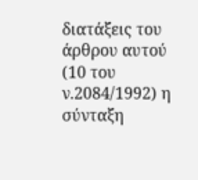διατάξεις του άρθρου αυτού (10 του ν.2084/1992) η σύνταξη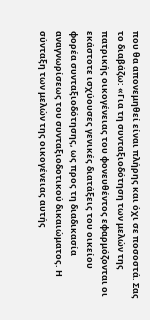που θα απονεμηθεί είναι πλήρης και όχι σε ποσοστά. Σας το διαβάζω: «Για τη συνταξιοδότηση των μελών της πατρικής οικογένειας του φονευθέντος εφαρμόζονται οι εκάστοτε ισχύουσες γενικές διατάξεις του οικείου φορέα συνταξιοδότησης, ως προς τη διαδικασία αναγνωρίσεως του συνταξιοδοτικού δικαιώματος. Η σύνταξη των μελών της οικογένειας αυτής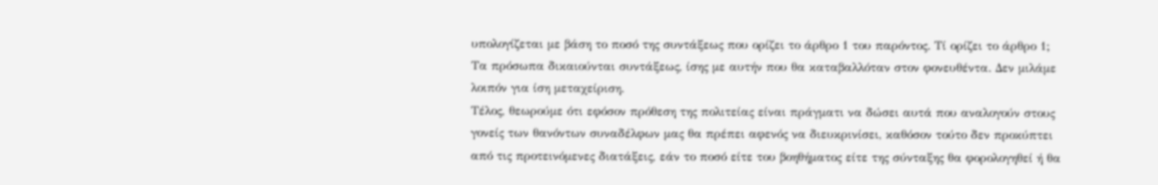υπολογίζεται με βάση το ποσό της συντάξεως που ορίζει το άρθρο 1 του παρόντος. Τί ορίζει το άρθρο 1; Τα πρόσωπα δικαιούνται συντάξεως, ίσης με αυτήν που θα καταβαλλόταν στον φονευθέντα. Δεν μιλάμε λοιπόν για ίση μεταχείριση.
Τέλος, θεωρούμε ότι εφόσον πρόθεση της πολιτείας είναι πράγματι να δώσει αυτά που αναλογούν στους γονείς των θανόντων συναδέλφων μας θα πρέπει αφενός να διευκρινίσει, καθόσον τούτο δεν προκύπτει από τις προτεινόμενες διατάξεις, εάν το ποσό είτε του βοηθήματος είτε της σύνταξης θα φορολογηθεί ή θα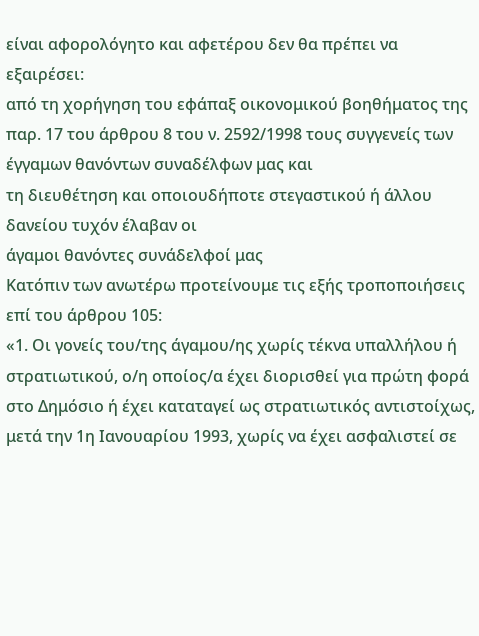είναι αφορολόγητο και αφετέρου δεν θα πρέπει να εξαιρέσει:
από τη χορήγηση του εφάπαξ οικονομικού βοηθήματος της παρ. 17 του άρθρου 8 του ν. 2592/1998 τους συγγενείς των έγγαμων θανόντων συναδέλφων μας και
τη διευθέτηση και οποιουδήποτε στεγαστικού ή άλλου δανείου τυχόν έλαβαν οι
άγαμοι θανόντες συνάδελφοί μας
Κατόπιν των ανωτέρω προτείνουμε τις εξής τροποποιήσεις επί του άρθρου 105:
«1. Οι γονείς του/της άγαμου/ης χωρίς τέκνα υπαλλήλου ή στρατιωτικού, ο/η οποίος/α έχει διορισθεί για πρώτη φορά στο Δημόσιο ή έχει καταταγεί ως στρατιωτικός αντιστοίχως, μετά την 1η Ιανουαρίου 1993, χωρίς να έχει ασφαλιστεί σε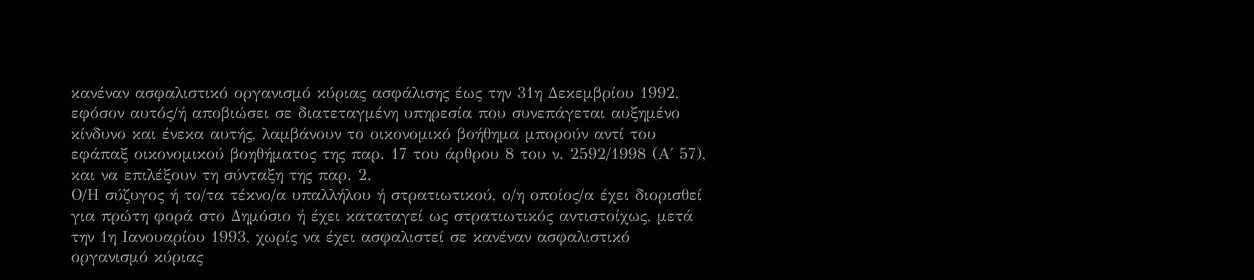κανέναν ασφαλιστικό οργανισμό κύριας ασφάλισης έως την 31η Δεκεμβρίου 1992, εφόσον αυτός/ή αποβιώσει σε διατεταγμένη υπηρεσία που συνεπάγεται αυξημένο κίνδυνο και ένεκα αυτής, λαμβάνουν το οικονομικό βοήθημα μπορούν αντί του εφάπαξ οικονομικού βοηθήματος της παρ. 17 του άρθρου 8 του ν. 2592/1998 (Α΄ 57), και να επιλέξουν τη σύνταξη της παρ. 2.
Ο/Η σύζυγος ή το/τα τέκνο/α υπαλλήλου ή στρατιωτικού, ο/η οποίος/α έχει διορισθεί για πρώτη φορά στο Δημόσιο ή έχει καταταγεί ως στρατιωτικός αντιστοίχως, μετά την 1η Ιανουαρίου 1993, χωρίς να έχει ασφαλιστεί σε κανέναν ασφαλιστικό οργανισμό κύριας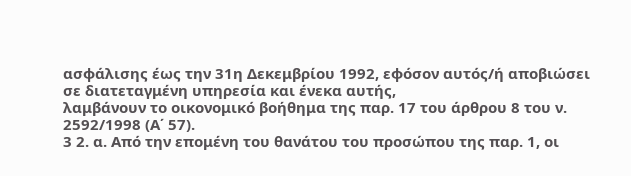ασφάλισης έως την 31η Δεκεμβρίου 1992, εφόσον αυτός/ή αποβιώσει σε διατεταγμένη υπηρεσία και ένεκα αυτής,
λαμβάνουν το οικονομικό βοήθημα της παρ. 17 του άρθρου 8 του ν. 2592/1998 (Α΄ 57).
3 2. α. Από την επομένη του θανάτου του προσώπου της παρ. 1, οι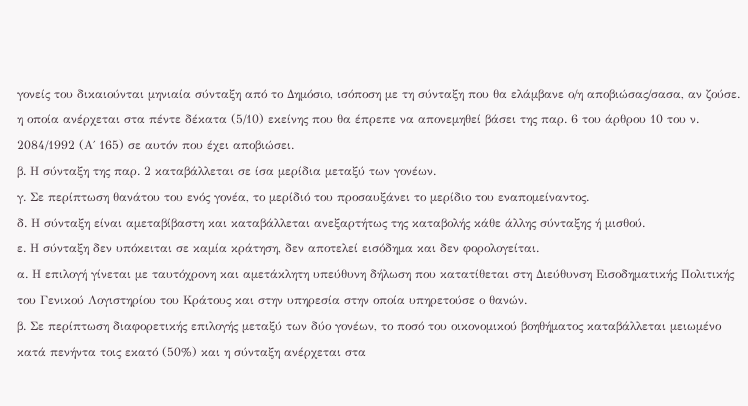γονείς του δικαιούνται μηνιαία σύνταξη από το Δημόσιο, ισόποση με τη σύνταξη που θα ελάμβανε ο/η αποβιώσας/σασα, αν ζούσε. η οποία ανέρχεται στα πέντε δέκατα (5/10) εκείνης που θα έπρεπε να απονεμηθεί βάσει της παρ. 6 του άρθρου 10 του ν. 2084/1992 (Α΄ 165) σε αυτόν που έχει αποβιώσει.
β. Η σύνταξη της παρ. 2 καταβάλλεται σε ίσα μερίδια μεταξύ των γονέων.
γ. Σε περίπτωση θανάτου του ενός γονέα, το μερίδιό του προσαυξάνει το μερίδιο του εναπομείναντος.
δ. Η σύνταξη είναι αμεταβίβαστη και καταβάλλεται ανεξαρτήτως της καταβολής κάθε άλλης σύνταξης ή μισθού.
ε. Η σύνταξη δεν υπόκειται σε καμία κράτηση, δεν αποτελεί εισόδημα και δεν φορολογείται.
α. Η επιλογή γίνεται με ταυτόχρονη και αμετάκλητη υπεύθυνη δήλωση που κατατίθεται στη Διεύθυνση Εισοδηματικής Πολιτικής του Γενικού Λογιστηρίου του Κράτους και στην υπηρεσία στην οποία υπηρετούσε ο θανών.
β. Σε περίπτωση διαφορετικής επιλογής μεταξύ των δύο γονέων, το ποσό του οικονομικού βοηθήματος καταβάλλεται μειωμένο κατά πενήντα τοις εκατό (50%) και η σύνταξη ανέρχεται στα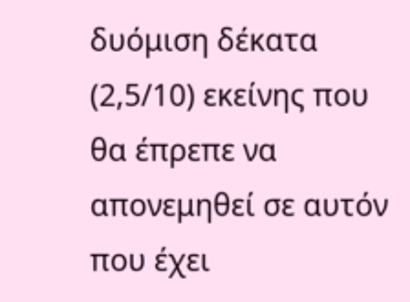δυόμιση δέκατα (2,5/10) εκείνης που θα έπρεπε να απονεμηθεί σε αυτόν που έχει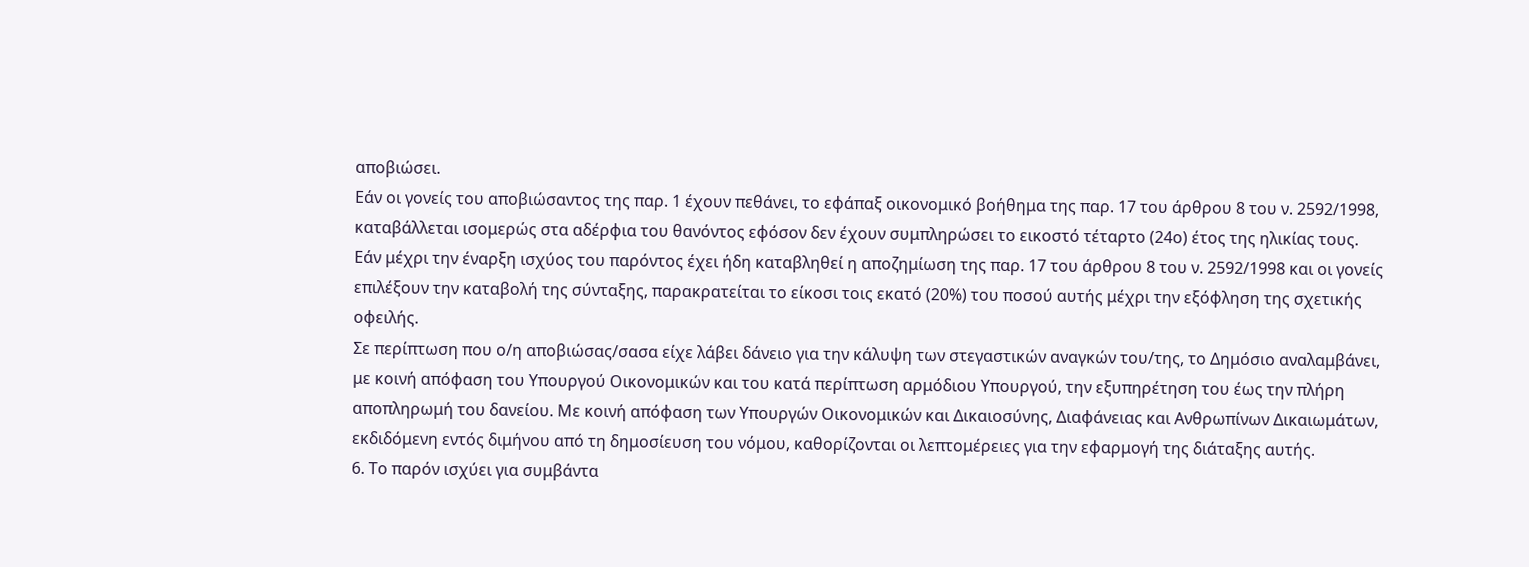αποβιώσει.
Εάν οι γονείς του αποβιώσαντος της παρ. 1 έχουν πεθάνει, το εφάπαξ οικονομικό βοήθημα της παρ. 17 του άρθρου 8 του ν. 2592/1998, καταβάλλεται ισομερώς στα αδέρφια του θανόντος εφόσον δεν έχουν συμπληρώσει το εικοστό τέταρτο (24ο) έτος της ηλικίας τους.
Εάν μέχρι την έναρξη ισχύος του παρόντος έχει ήδη καταβληθεί η αποζημίωση της παρ. 17 του άρθρου 8 του ν. 2592/1998 και οι γονείς επιλέξουν την καταβολή της σύνταξης, παρακρατείται το είκοσι τοις εκατό (20%) του ποσού αυτής μέχρι την εξόφληση της σχετικής οφειλής.
Σε περίπτωση που ο/η αποβιώσας/σασα είχε λάβει δάνειο για την κάλυψη των στεγαστικών αναγκών του/της, το Δημόσιο αναλαμβάνει, με κοινή απόφαση του Υπουργού Οικονομικών και του κατά περίπτωση αρμόδιου Υπουργού, την εξυπηρέτηση του έως την πλήρη αποπληρωμή του δανείου. Με κοινή απόφαση των Υπουργών Οικονομικών και Δικαιοσύνης, Διαφάνειας και Ανθρωπίνων Δικαιωμάτων, εκδιδόμενη εντός διμήνου από τη δημοσίευση του νόμου, καθορίζονται οι λεπτομέρειες για την εφαρμογή της διάταξης αυτής.
6. Το παρόν ισχύει για συμβάντα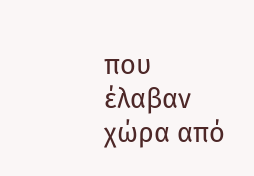που έλαβαν χώρα από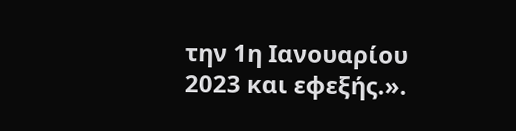την 1η Ιανουαρίου 2023 και εφεξής.».